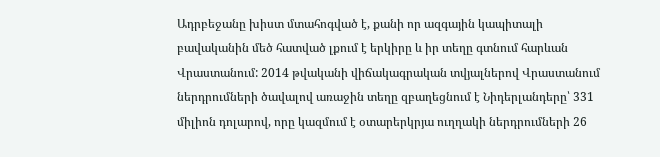Ադրբեջանը խիստ մտահոգված է, քանի որ ազգային կապիտալի բավականին մեծ հատված լքում է երկիրը և իր տեղը գտնում հարևան Վրաստանում: 2014 թվականի վիճակագրական տվյալներով Վրաստանում ներդրումների ծավալով առաջին տեղը զբաղեցնում է Նիդերլանդերը՝ 331 միլիոն դոլարով, որը կազմում է օտարերկրյա ուղղակի ներդրումների 26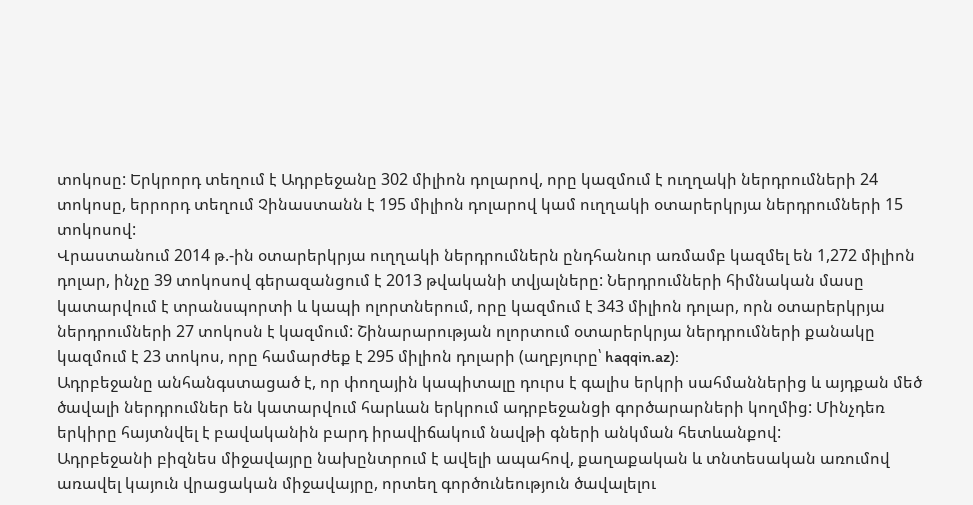տոկոսը: Երկրորդ տեղում է Ադրբեջանը 302 միլիոն դոլարով, որը կազմում է ուղղակի ներդրումների 24 տոկոսը, երրորդ տեղում Չինաստանն է 195 միլիոն դոլարով կամ ուղղակի օտարերկրյա ներդրումների 15 տոկոսով:
Վրաստանում 2014 թ.-ին օտարերկրյա ուղղակի ներդրումներն ընդհանուր առմամբ կազմել են 1,272 միլիոն դոլար, ինչը 39 տոկոսով գերազանցում է 2013 թվականի տվյալները: Ներդրումների հիմնական մասը կատարվում է տրանսպորտի և կապի ոլորտներում, որը կազմում է 343 միլիոն դոլար, որն օտարերկրյա ներդրումների 27 տոկոսն է կազմում: Շինարարության ոլորտում օտարերկրյա ներդրումների քանակը կազմում է 23 տոկոս, որը համարժեք է 295 միլիոն դոլարի (աղբյուրը՝ haqqin.az):
Ադրբեջանը անհանգստացած է, որ փողային կապիտալը դուրս է գալիս երկրի սահմաններից և այդքան մեծ ծավալի ներդրումներ են կատարվում հարևան երկրում ադրբեջանցի գործարարների կողմից: Մինչդեռ երկիրը հայտնվել է բավականին բարդ իրավիճակում նավթի գների անկման հետևանքով:
Ադրբեջանի բիզնես միջավայրը նախընտրում է ավելի ապահով, քաղաքական և տնտեսական առումով առավել կայուն վրացական միջավայրը, որտեղ գործունեություն ծավալելու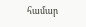համար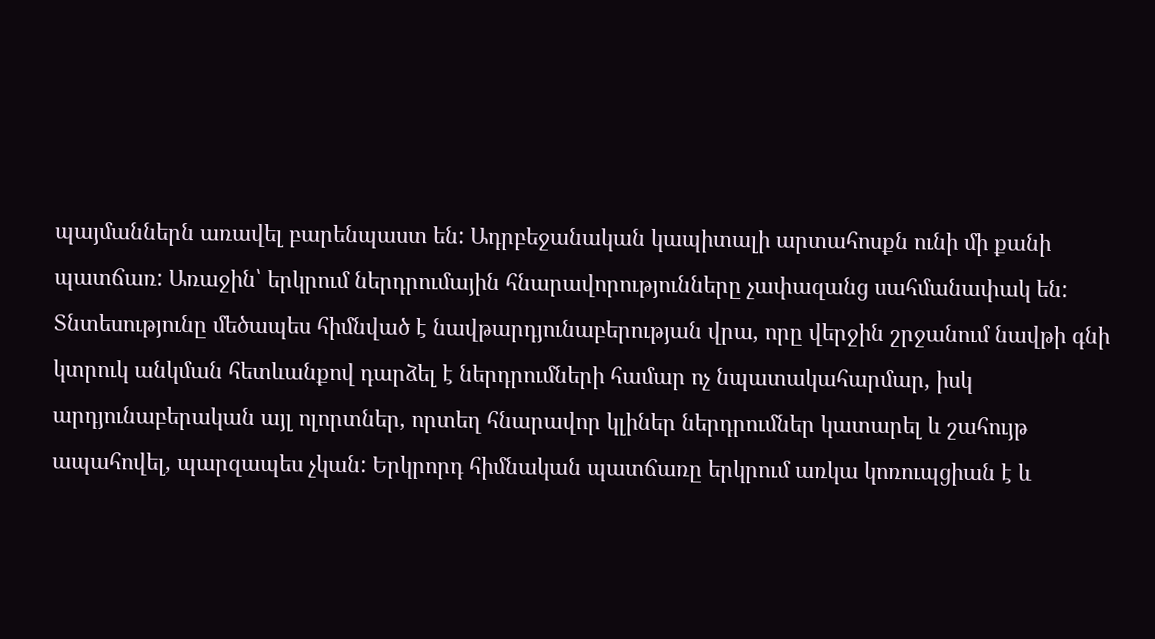պայմաններն առավել բարենպաստ են: Ադրբեջանական կապիտալի արտահոսքն ունի մի քանի պատճառ: Առաջին՝ երկրում ներդրումային հնարավորությունները չափազանց սահմանափակ են: Տնտեսությունը մեծապես հիմնված է նավթարդյունաբերության վրա, որը վերջին շրջանում նավթի գնի կտրուկ անկման հետևանքով դարձել է ներդրումների համար ոչ նպատակահարմար, իսկ արդյունաբերական այլ ոլորտներ, որտեղ հնարավոր կլիներ ներդրումներ կատարել և շահույթ ապահովել, պարզապես չկան: Երկրորդ հիմնական պատճառը երկրում առկա կոռուպցիան է և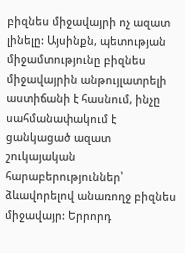բիզնես միջավայրի ոչ ազատ լինելը: Այսինքն, պետության միջամտությունը բիզնես միջավայրին անթույլատրելի աստիճանի է հասնում, ինչը սահմանափակում է ցանկացած ազատ շուկայական հարաբերություններ՝ ձևավորելով անառողջ բիզնես միջավայր: Երրորդ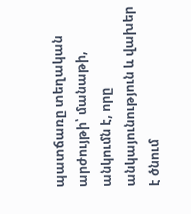պատճառը տեղական արժույթի՝ մանաթի, անկումն է, որը անկայունություն և վախեր է ծնում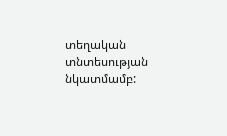տեղական տնտեսության նկատմամբ: